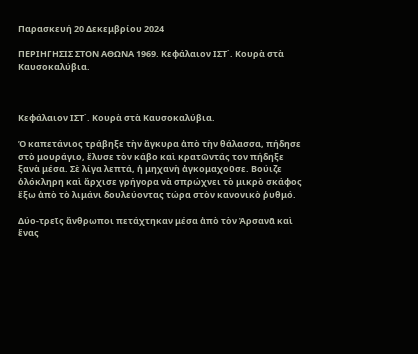Παρασκευή 20 Δεκεμβρίου 2024

ΠΕΡΙΗΓΗΣΙΣ ΣΤΟΝ ΑΘΩΝΑ 1969. Κεφάλαιον ΙΣΤ΄. Κουρὰ στὰ Καυσοκαλύβια.



Κεφάλαιον ΙΣΤ΄. Κουρὰ στὰ Καυσοκαλύβια.

Ὁ καπετάνιος τράβηξε τὴν ἄγκυρα ἀπὸ τὴν θάλασσα, πήδησε στὸ μουράγιο, ἔλυσε τὸν κάβο καὶ κρατῶντάς τον πήδηξε ξανὰ μέσα. Σὲ λίγα λεπτά, ἡ μηχανὴ ἀγκομαχοῦσε. Βούιζε ὁλόκληρη καὶ ἄρχισε γρήγορα νὰ σπρώχνει τὸ μικρὸ σκάφος ἔξω ἀπὸ τὸ λιμάνι δουλεύοντας τώρα στὸν κανονικὸ ῥυθμό.

Δύο-τρεῖς ἄνθρωποι πετάχτηκαν μέσα ἀπὸ τὸν Ἀρσανᾶ καὶ ἕνας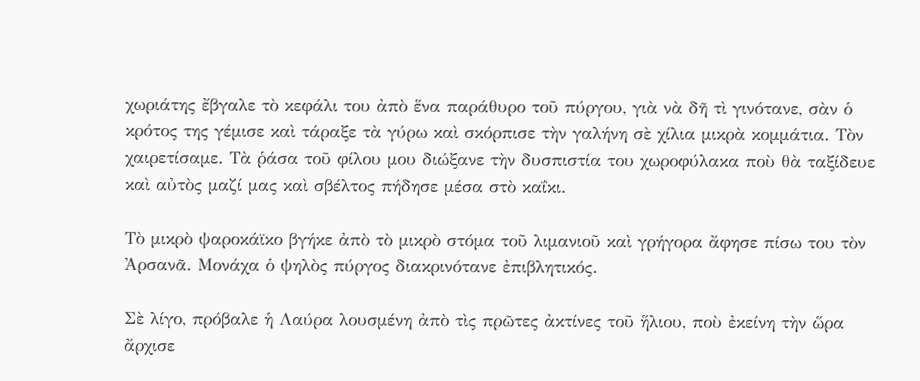χωριάτης ἔβγαλε τὸ κεφάλι του ἀπὸ ἕνα παράθυρο τοῦ πύργου, γιὰ νὰ δῆ τὶ γινότανε, σὰν ὁ κρότος της γέμισε καὶ τάραξε τὰ γύρω καὶ σκόρπισε τὴν γαλήνη σὲ χίλια μικρὰ κομμάτια. Τὸν χαιρετίσαμε. Τὰ ῥάσα τοῦ φίλου μου διώξανε τὴν δυσπιστία του χωροφύλακα ποὺ θὰ ταξίδευε καὶ αὐτὸς μαζί μας καὶ σβέλτος πήδησε μέσα στὸ καΐκι.

Τὸ μικρὸ ψαροκάϊκο βγήκε ἀπὸ τὸ μικρὸ στόμα τοῦ λιμανιοῦ καὶ γρήγορα ἄφησε πίσω του τὸν Ἀρσανᾶ. Μονάχα ὁ ψηλὸς πύργος διακρινότανε ἐπιβλητικός.

Σὲ λίγο, πρόβαλε ἡ Λαύρα λουσμένη ἀπὸ τὶς πρῶτες ἀκτίνες τοῦ ἥλιου, ποὺ ἐκείνη τὴν ὥρα ἄρχισε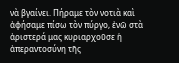νὰ βγαίνει. Πήραμε τὸν νοτιὰ καὶ ἀφήσαμε πίσω τὸν πύργο, ἐνῶ στὰ ἀριστερά μας κυριαρχοῦσε ἡ ἀπεραντοσύνη τῆς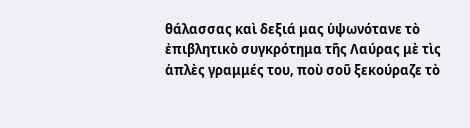θάλασσας καὶ δεξιά μας ὑψωνότανε τὸ ἐπιβλητικὸ συγκρότημα τῆς Λαύρας μὲ τὶς ἁπλὲς γραμμές του, ποὺ σοῦ ξεκούραζε τὸ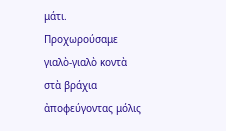μάτι. Προχωρούσαμε γιαλὸ-γιαλὸ κοντὰ στὰ βράχια ἀποφεύγοντας μόλις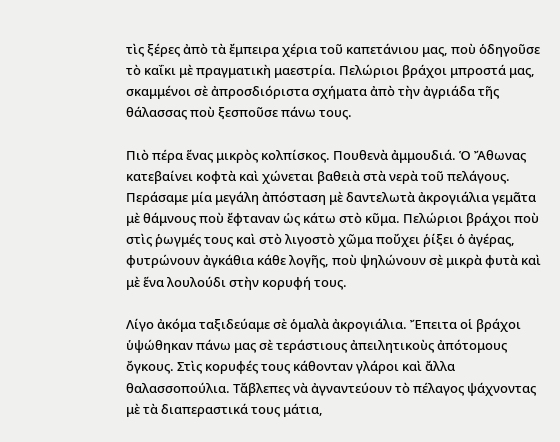τὶς ξέρες ἀπὸ τὰ ἔμπειρα χέρια τοῦ καπετάνιου μας, ποὺ ὁδηγοῦσε τὸ καΐκι μὲ πραγματικὴ μαεστρία. Πελώριοι βράχοι μπροστά μας, σκαμμένοι σὲ ἀπροσδιόριστα σχήματα ἀπὸ τὴν ἀγριάδα τῆς θάλασσας ποὺ ξεσποῦσε πάνω τους.

Πιὸ πέρα ἕνας μικρὸς κολπίσκος. Πουθενὰ ἀμμουδιά. Ὁ Ἄθωνας κατεβαίνει κοφτὰ καὶ χώνεται βαθειὰ στὰ νερὰ τοῦ πελάγους. Περάσαμε μία μεγάλη ἀπόσταση μὲ δαντελωτὰ ἀκρογιάλια γεμᾶτα μὲ θάμνους ποὺ ἔφταναν ὡς κάτω στὸ κῦμα. Πελώριοι βράχοι ποὺ στὶς ῥωγμές τους καὶ στὸ λιγοστὸ χῶμα ποὔχει ῥίξει ὁ ἀγέρας, φυτρώνουν ἀγκάθια κάθε λογῆς, ποὺ ψηλώνουν σὲ μικρὰ φυτὰ καὶ μὲ ἕνα λουλούδι στὴν κορυφή τους.

Λίγο ἀκόμα ταξιδεύαμε σὲ ὁμαλὰ ἀκρογιάλια. Ἔπειτα οἱ βράχοι ὑψώθηκαν πάνω μας σὲ τεράστιους ἀπειλητικοὺς ἀπότομους ὄγκους. Στὶς κορυφές τους κάθονταν γλάροι καὶ ἄλλα θαλασσοπούλια. Τἄβλεπες νὰ ἀγναντεύουν τὸ πέλαγος ψάχνοντας μὲ τὰ διαπεραστικά τους μάτια,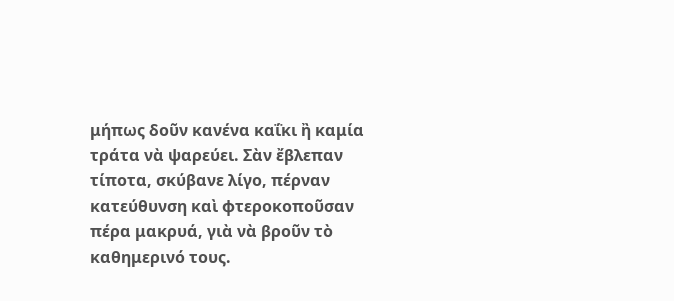μήπως δοῦν κανένα καΐκι ἢ καμία τράτα νὰ ψαρεύει. Σὰν ἔβλεπαν τίποτα, σκύβανε λίγο, πέρναν κατεύθυνση καὶ φτεροκοποῦσαν πέρα μακρυά, γιὰ νὰ βροῦν τὸ καθημερινό τους.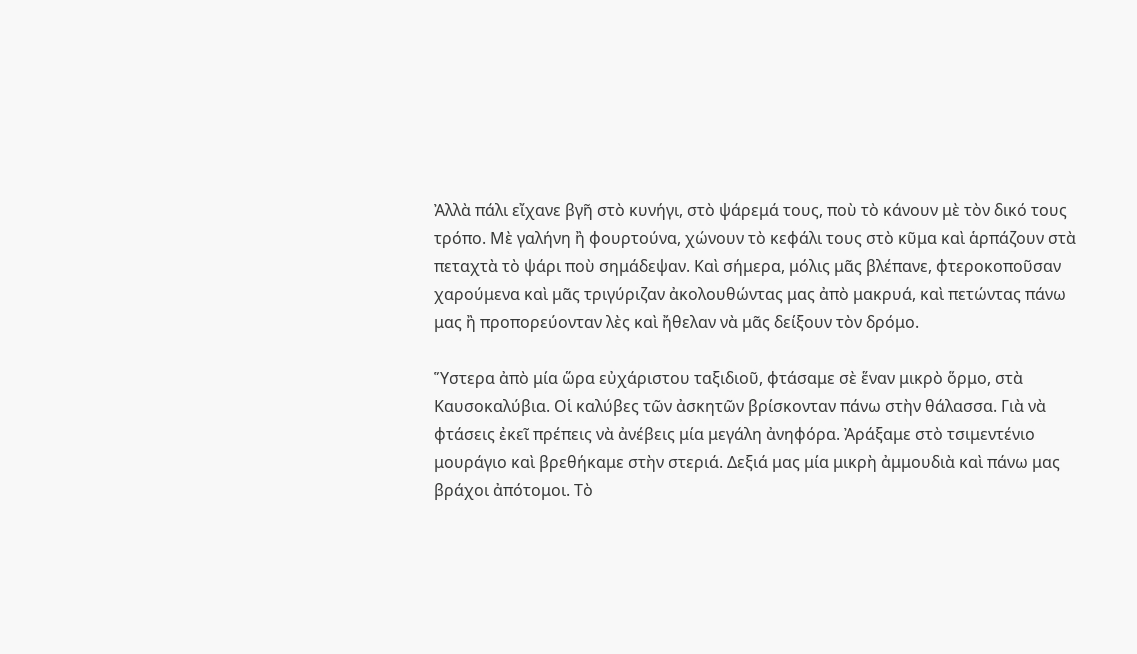Ἀλλὰ πάλι εἴχανε βγῆ στὸ κυνήγι, στὸ ψάρεμά τους, ποὺ τὸ κάνουν μὲ τὸν δικό τους τρόπο. Μὲ γαλήνη ἢ φουρτούνα, χώνουν τὸ κεφάλι τους στὸ κῦμα καὶ ἁρπάζουν στὰ πεταχτὰ τὸ ψάρι ποὺ σημάδεψαν. Καὶ σήμερα, μόλις μᾶς βλέπανε, φτεροκοποῦσαν χαρούμενα καὶ μᾶς τριγύριζαν ἀκολουθώντας μας ἀπὸ μακρυά, καὶ πετώντας πάνω μας ἢ προπορεύονταν λὲς καὶ ἤθελαν νὰ μᾶς δείξουν τὸν δρόμο.

Ὕστερα ἀπὸ μία ὥρα εὐχάριστου ταξιδιοῦ, φτάσαμε σὲ ἕναν μικρὸ ὅρμο, στὰ Καυσοκαλύβια. Οἱ καλύβες τῶν ἀσκητῶν βρίσκονταν πάνω στὴν θάλασσα. Γιὰ νὰ φτάσεις ἐκεῖ πρέπεις νὰ ἀνέβεις μία μεγάλη ἀνηφόρα. Ἀράξαμε στὸ τσιμεντένιο μουράγιο καὶ βρεθήκαμε στὴν στεριά. Δεξιά μας μία μικρὴ ἀμμουδιὰ καὶ πάνω μας βράχοι ἀπότομοι. Τὸ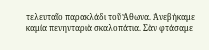τελευταῖο παρακλάδι τοῦ Ἄθωνα. Ἀνεβήκαμε καμία πενηνταριὰ σκαλοπάτια. Σὰν φτάσαμε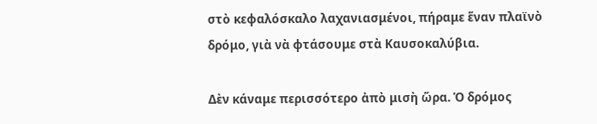στὸ κεφαλόσκαλο λαχανιασμένοι, πήραμε ἕναν πλαϊνὸ δρόμο, γιὰ νὰ φτάσουμε στὰ Καυσοκαλύβια.

Δὲν κάναμε περισσότερο ἀπὸ μισὴ ὥρα. Ὁ δρόμος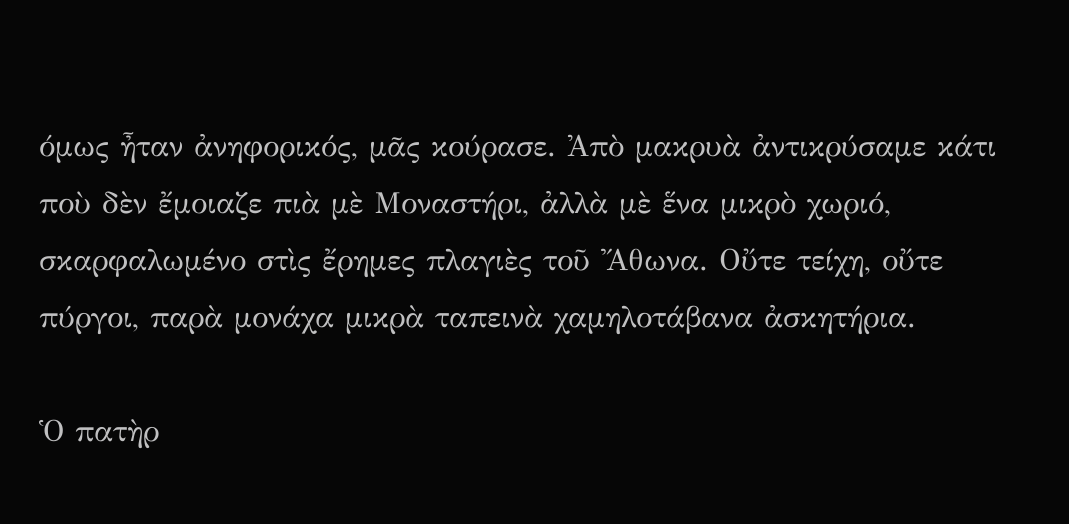όμως ἦταν ἀνηφορικός, μᾶς κούρασε. Ἀπὸ μακρυὰ ἀντικρύσαμε κάτι ποὺ δὲν ἔμοιαζε πιὰ μὲ Μοναστήρι, ἀλλὰ μὲ ἕνα μικρὸ χωριό, σκαρφαλωμένο στὶς ἔρημες πλαγιὲς τοῦ Ἄθωνα. Οὔτε τείχη, οὔτε πύργοι, παρὰ μονάχα μικρὰ ταπεινὰ χαμηλοτάβανα ἀσκητήρια.

Ὁ πατὴρ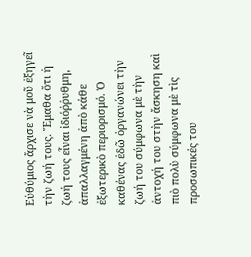Εὐθύμιος ἄρχισε νὰ μοῦ ἐξηγεῖ τὴν ζωή τους. Ἔμαθα ὅτι ἡ ζωή τους εἶναι ἰδιόῤῥυθμη, ἀπαλλαγμένη ἀπὸ κάθε ἐξωτερικὸ περιορισμό. Ὁ καθένας ἐδῶ ὀργανώνει τὴν ζωή του σύμφωνα μὲ τὴν ἀντοχή του στὴν ἄσκηση καὶ πιὸ πολὺ σύμφωνα μὲ τὶς προσωπικές του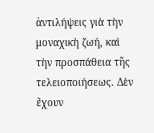ἀντιλήψεις γιὰ τὴν μοναχικὴ ζωή, καὶ τὴν προσπάθεια τῆς τελειοποιήσεως. Δὲν ἔχουν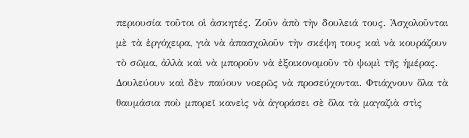περιουσία τοῦτοι οἱ ἀσκητές. Ζοῦν ἀπὸ τὴν δουλειά τους. Ἀσχολοῦνται μὲ τὰ ἐργόχειρα, γιὰ νὰ ἀπασχολοῦν τὴν σκέψη τους καὶ νὰ κουράζουν τὸ σῶμα, ἀλλὰ καὶ νὰ μποροῦν νὰ ἐξοικονομοῦν τὸ ψωμὶ τῆς ἡμέρας. Δουλεύουν καὶ δὲν παύουν νοερῶς νὰ προσεύχονται. Φτιάχνουν ὅλα τὰ θαυμάσια ποὺ μπορεῖ κανεὶς νὰ ἀγοράσει σὲ ὅλα τὰ μαγαζιὰ στὶς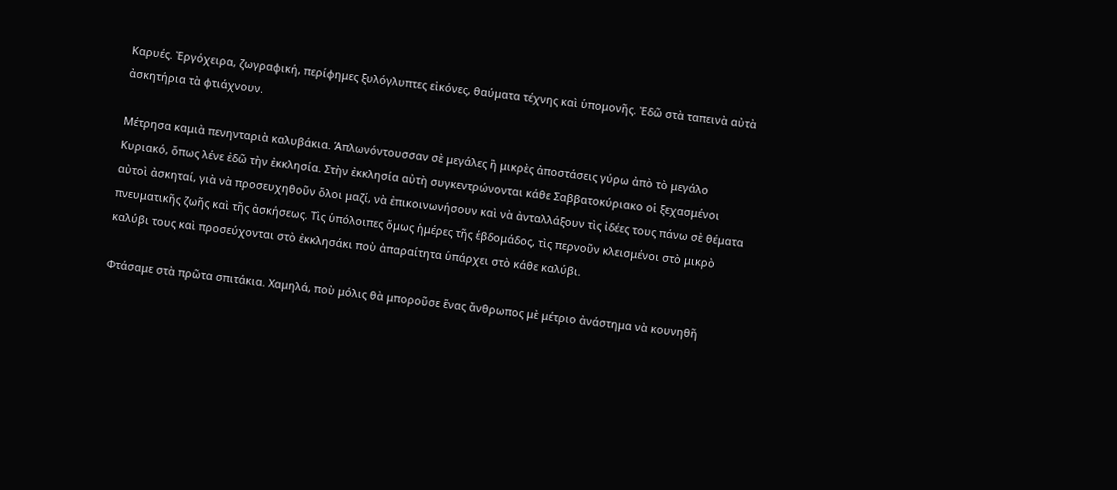Καρυές. Ἐργόχειρα, ζωγραφική, περίφημες ξυλόγλυπτες εἰκόνες, θαύματα τέχνης καὶ ὑπομονῆς. Ἐδῶ στὰ ταπεινὰ αὐτὰ ἀσκητήρια τὰ φτιάχνουν.

Μέτρησα καμιὰ πενηνταριὰ καλυβάκια. Ἁπλωνόντουσσαν σὲ μεγάλες ἢ μικρὲς ἀποστάσεις γύρω ἀπὸ τὸ μεγάλο Κυριακό, ὅπως λένε ἐδῶ τὴν ἐκκλησία. Στὴν ἐκκλησία αὐτὴ συγκεντρώνονται κάθε Σαββατοκύριακο οἱ ξεχασμένοι αὐτοὶ ἀσκηταί, γιὰ νὰ προσευχηθοῦν ὅλοι μαζί, νὰ ἐπικοινωνήσουν καὶ νὰ ἀνταλλάξουν τὶς ἰδέες τους πάνω σὲ θέματα πνευματικῆς ζωῆς καὶ τῆς ἀσκήσεως. Τὶς ὑπόλοιπες ὅμως ἡμέρες τῆς ἑβδομάδος, τὶς περνοῦν κλεισμένοι στὸ μικρὸ καλύβι τους καὶ προσεύχονται στὸ ἐκκλησάκι ποὺ ἀπαραίτητα ὑπάρχει στὸ κάθε καλύβι.

Φτάσαμε στὰ πρῶτα σπιτάκια. Χαμηλά, ποὺ μόλις θὰ μποροῦσε ἕνας ἄνθρωπος μὲ μέτριο ἀνάστημα νὰ κουνηθῆ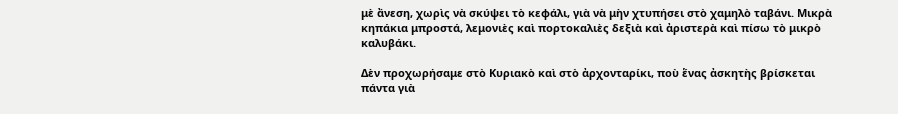μὲ ἄνεση, χωρὶς νὰ σκύψει τὸ κεφάλι, γιὰ νὰ μὴν χτυπήσει στὸ χαμηλὸ ταβάνι. Μικρὰ κηπάκια μπροστά, λεμονιὲς καὶ πορτοκαλιὲς δεξιὰ καὶ ἀριστερὰ καὶ πίσω τὸ μικρὸ καλυβάκι.

Δὲν προχωρήσαμε στὸ Κυριακὸ καὶ στὸ ἀρχονταρίκι, ποὺ ἕνας ἀσκητὴς βρίσκεται πάντα γιὰ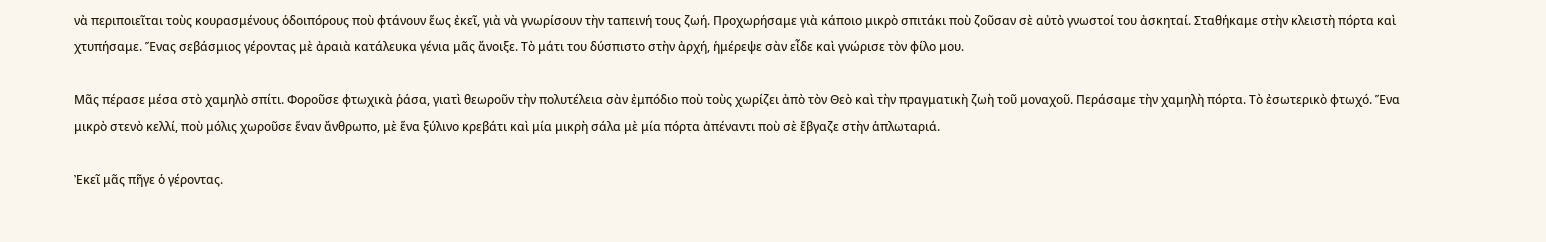νὰ περιποιεῖται τοὺς κουρασμένους ὁδοιπόρους ποὺ φτάνουν ἕως ἐκεῖ, γιὰ νὰ γνωρίσουν τὴν ταπεινή τους ζωή. Προχωρήσαμε γιὰ κάποιο μικρὸ σπιτάκι ποὺ ζοῦσαν σὲ αὐτὸ γνωστοί του ἀσκηταί. Σταθήκαμε στὴν κλειστὴ πόρτα καὶ χτυπήσαμε. Ἕνας σεβάσμιος γέροντας μὲ ἀραιὰ κατάλευκα γένια μᾶς ἄνοιξε. Τὸ μάτι του δύσπιστο στὴν ἀρχή, ἡμέρεψε σὰν εἶδε καὶ γνώρισε τὸν φίλο μου.

Μᾶς πέρασε μέσα στὸ χαμηλὸ σπίτι. Φοροῦσε φτωχικὰ ῥάσα, γιατὶ θεωροῦν τὴν πολυτέλεια σὰν ἐμπόδιο ποὺ τοὺς χωρίζει ἀπὸ τὸν Θεὸ καὶ τὴν πραγματικὴ ζωὴ τοῦ μοναχοῦ. Περάσαμε τὴν χαμηλὴ πόρτα. Τὸ ἐσωτερικὸ φτωχό. Ἕνα μικρὸ στενὸ κελλί, ποὺ μόλις χωροῦσε ἕναν ἄνθρωπο, μὲ ἕνα ξύλινο κρεβάτι καὶ μία μικρὴ σάλα μὲ μία πόρτα ἀπέναντι ποὺ σὲ ἔβγαζε στὴν ἁπλωταριά.

Ἐκεῖ μᾶς πῆγε ὁ γέροντας.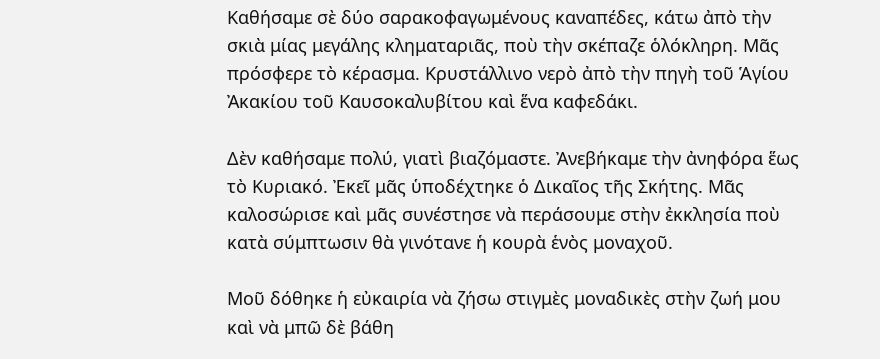Καθήσαμε σὲ δύο σαρακοφαγωμένους καναπέδες, κάτω ἀπὸ τὴν σκιὰ μίας μεγάλης κληματαριᾶς, ποὺ τὴν σκέπαζε ὁλόκληρη. Μᾶς πρόσφερε τὸ κέρασμα. Κρυστάλλινο νερὸ ἀπὸ τὴν πηγὴ τοῦ Ἁγίου Ἀκακίου τοῦ Καυσοκαλυβίτου καὶ ἕνα καφεδάκι.

Δὲν καθήσαμε πολύ, γιατὶ βιαζόμαστε. Ἀνεβήκαμε τὴν ἀνηφόρα ἕως τὸ Κυριακό. Ἐκεῖ μᾶς ὑποδέχτηκε ὁ Δικαῖος τῆς Σκήτης. Μᾶς καλοσώρισε καὶ μᾶς συνέστησε νὰ περάσουμε στὴν ἐκκλησία ποὺ κατὰ σύμπτωσιν θὰ γινότανε ἡ κουρὰ ἑνὸς μοναχοῦ.

Μοῦ δόθηκε ἡ εὐκαιρία νὰ ζήσω στιγμὲς μοναδικὲς στὴν ζωή μου καὶ νὰ μπῶ δὲ βάθη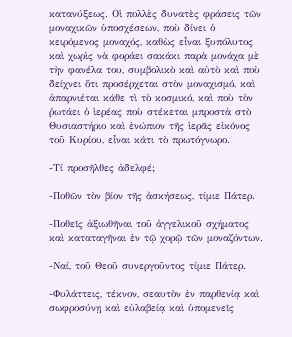κατανύξεως. Οἱ πολλὲς δυνατὲς φράσεις τῶν μοναχικῶν ὑποσχέσεων, ποὺ δίνει ὁ κειρόμενος μοναχός, καθὼς εἶναι ξυπόλυτος καὶ χωρὶς νὰ φοράει σακάκι παρὰ μονάχα μὲ τὴν φανέλα του, συμβολικὸ καὶ αὐτὸ καὶ ποὺ δείχνει ὅτι προσέρχεται στὸν μοναχισμό, καὶ ἀπαρνιέται κάθε τὶ τὸ κοσμικό, καὶ ποὺ τὸν ῥωτάει ὁ ἱερέας ποὺ στέκεται μπροστὰ στὸ Θυσιαστήριο καὶ ἐνώπιον τῆς ἱερᾶς εἰκόνος τοῦ Κυρίου, εἶναι κάτι τὸ πρωτόγνωρο.

-Τί προσῆλθες ἀδελφέ;

-Ποθῶν τὸν βίον τῆς ἀσκήσεως, τίμιε Πάτερ.

-Ποθεῖς ἀξιωθῆναι τοῦ ἀγγελικοῦ σχήματος καὶ καταταγῆναι ἐν τῷ χορῷ τῶν μοναζόντων.

-Ναί, τοῦ Θεοῦ συνεργοῦντος τίμιε Πάτερ.

-Φυλάττεις, τέκνον, σεαυτὸν ἐν παρθενίᾳ καὶ σωφροσύνῃ καὶ εὐλαβείᾳ καὶ ὑπομενεῖς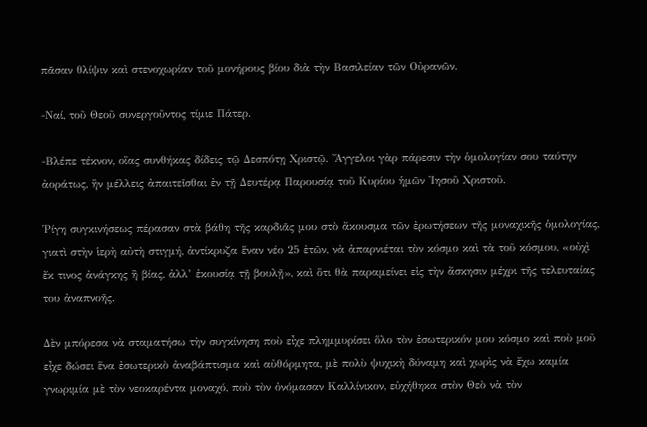πᾶσαν θλίψιν καὶ στενοχωρίαν τοῦ μονήρους βίου διὰ τὴν Βασιλείαν τῶν Οὐρανῶν.

-Ναί, τοῦ Θεοῦ συνεργοῦντος τίμιε Πάτερ.

-Βλέπε τέκνον, οἵας συνθήκας δίδεις τῷ Δεσπότῃ Χριστῷ. Ἄγγελοι γὰρ πάρεσιν τὴν ὁμολογίαν σου ταύτην ἀοράτως, ἣν μέλλεις ἀπαιτεῖσθαι ἐν τῇ Δευτέρᾳ Παρουσίᾳ τοῦ Κυρίου ἡμῶν Ἰησοῦ Χριστοῦ.

Ῥίγη συγκινήσεως πέρασαν στὰ βάθη τῆς καρδιᾶς μου στὸ ἄκουσμα τῶν ἐρωτήσεων τῆς μοναχικῆς ὁμολογίας, γιατὶ στὴν ἱερὴ αὐτὴ στιγμή, ἀντίκρυζα ἕναν νέο 25 ἐτῶν, νὰ ἀπαρνιέται τὸν κόσμο καὶ τὰ τοῦ κόσμου, «οὐχὶ ἔκ τινος ἀνάγκης ἢ βίας, ἀλλ’ ἑκουσίᾳ τῇ βουλῇ», καὶ ὅτι θὰ παραμείνει εἰς τὴν ἄσκησιν μέχρι τῆς τελευταίας του ἀναπνοῆς.

Δὲν μπόρεσα νὰ σταματήσω τὴν συγκίνηση ποὺ εἶχε πλημμυρίσει ὅλο τὸν ἐσωτερικόν μου κόσμο καὶ ποὺ μοῦ εἶχε δώσει ἕνα ἐσωτερικὸ ἀναβάπτισμα καὶ αὐθόρμητα, μὲ πολὺ ψυχικὴ δύναμη καὶ χωρὶς νὰ ἔχω καμία γνωριμία μὲ τὸν νεοκαρέντα μοναχό, ποὺ τὸν ὀνόμασαν Καλλίνικον, εὐχήθηκα στὸν Θεὸ νὰ τὸν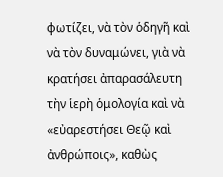φωτίζει, νὰ τὸν ὁδηγῆ καὶ νὰ τὸν δυναμώνει, γιὰ νὰ κρατήσει ἀπαρασάλευτη τὴν ἱερὴ ὁμολογία καὶ νὰ «εὐαρεστήσει Θεῷ καὶ ἀνθρώποις», καθὼς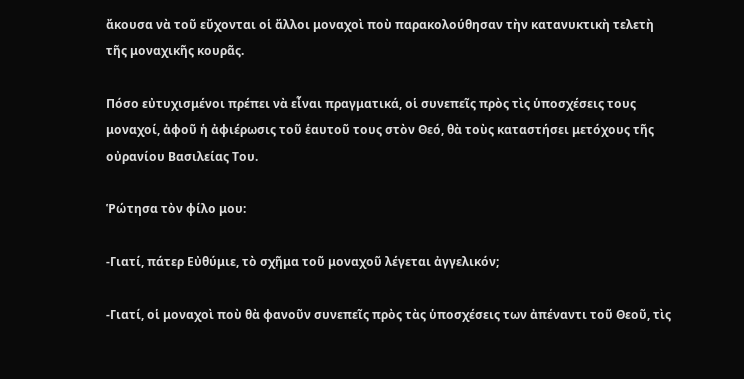ἄκουσα νὰ τοῦ εὔχονται οἱ ἄλλοι μοναχοὶ ποὺ παρακολούθησαν τὴν κατανυκτικὴ τελετὴ τῆς μοναχικῆς κουρᾶς.

Πόσο εὐτυχισμένοι πρέπει νὰ εἶναι πραγματικά, οἱ συνεπεῖς πρὸς τὶς ὑποσχέσεις τους μοναχοί, ἀφοῦ ἡ ἀφιέρωσις τοῦ ἑαυτοῦ τους στὸν Θεό, θὰ τοὺς καταστήσει μετόχους τῆς οὐρανίου Βασιλείας Του.

Ῥώτησα τὸν φίλο μου:

-Γιατί, πάτερ Εὐθύμιε, τὸ σχῆμα τοῦ μοναχοῦ λέγεται ἀγγελικόν;

-Γιατί, οἱ μοναχοὶ ποὺ θὰ φανοῦν συνεπεῖς πρὸς τὰς ὑποσχέσεις των ἀπέναντι τοῦ Θεοῦ, τὶς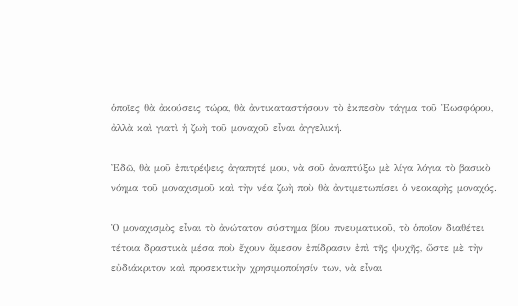ὁποῖες θὰ ἀκούσεις τώρα, θὰ ἀντικαταστήσουν τὸ ἐκπεσὸν τάγμα τοῦ Ἑωσφόρου, ἀλλὰ καὶ γιατὶ ἡ ζωὴ τοῦ μοναχοῦ εἶναι ἀγγελική.

Ἐδῶ, θὰ μοῦ ἐπιτρέψεις ἀγαπητέ μου, νὰ σοῦ ἀναπτύξω μὲ λίγα λόγια τὸ βασικὸ νόημα τοῦ μοναχισμοῦ καὶ τὴν νέα ζωὴ ποὺ θὰ ἀντιμετωπίσει ὁ νεοκαρὴς μοναχός.

Ὁ μοναχισμὸς εἶναι τὸ ἀνώτατον σύστημα βίου πνευματικοῦ, τὸ ὁποῖον διαθέτει τέτοια δραστικὰ μέσα ποὺ ἔχουν ἄμεσον ἐπίδρασιν ἐπὶ τῆς ψυχῆς, ὥστε μὲ τὴν εὐδιάκριτον καὶ προσεκτικὴν χρησιμοποίησίν των, νὰ εἶναι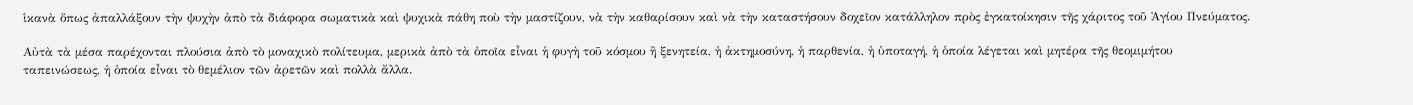ἱκανὰ ὅπως ἀπαλλάξουν τὴν ψυχὴν ἀπὸ τὰ διάφορα σωματικὰ καὶ ψυχικὰ πάθη ποὺ τὴν μαστίζουν, νὰ τὴν καθαρίσουν καὶ νὰ τὴν καταστήσουν δοχεῖον κατάλληλον πρὸς ἐγκατοίκησιν τῆς χάριτος τοῦ Ἁγίου Πνεύματος.

Αὐτὰ τὰ μέσα παρέχονται πλούσια ἀπὸ τὸ μοναχικὸ πολίτευμα, μερικὰ ἀπὸ τὰ ὁποῖα εἶναι ἡ φυγὴ τοῦ κόσμου ἢ ξενητεία, ἡ ἀκτημοσύνη, ἡ παρθενία, ἡ ὑποταγή, ἡ ὁποία λέγεται καὶ μητέρα τῆς θεομιμήτου ταπεινώσεως, ἡ ὁποία εἶναι τὸ θεμέλιον τῶν ἀρετῶν καὶ πολλὰ ἄλλα.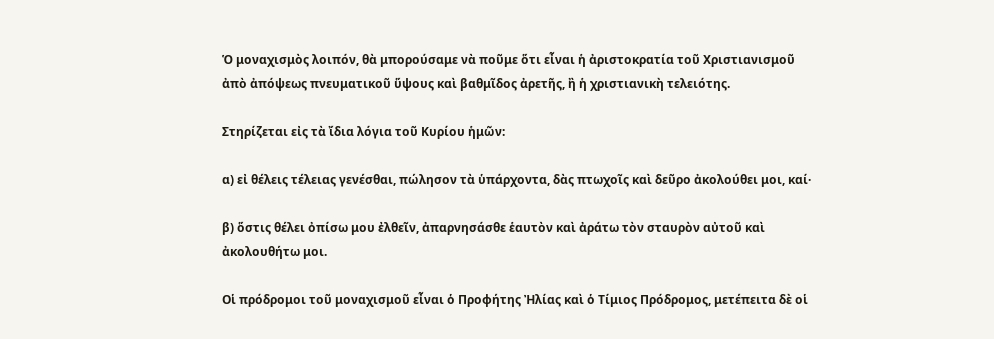Ὁ μοναχισμὸς λοιπόν, θὰ μπορούσαμε νὰ ποῦμε ὅτι εἶναι ἡ ἀριστοκρατία τοῦ Χριστιανισμοῦ ἀπὸ ἀπόψεως πνευματικοῦ ὕψους καὶ βαθμῖδος ἀρετῆς, ἢ ἡ χριστιανικὴ τελειότης.

Στηρίζεται εἰς τὰ ἴδια λόγια τοῦ Κυρίου ἡμῶν:

α) εἰ θέλεις τέλειας γενέσθαι, πώλησον τὰ ὑπάρχοντα, δὰς πτωχοῖς καὶ δεῦρο ἀκολούθει μοι, καί·

β) ὅστις θέλει ὀπίσω μου ἐλθεῖν, ἀπαρνησάσθε ἑαυτὸν καὶ ἀράτω τὸν σταυρὸν αὐτοῦ καὶ ἀκολουθήτω μοι.

Οἱ πρόδρομοι τοῦ μοναχισμοῦ εἶναι ὁ Προφήτης Ἠλίας καὶ ὁ Τίμιος Πρόδρομος, μετέπειτα δὲ οἱ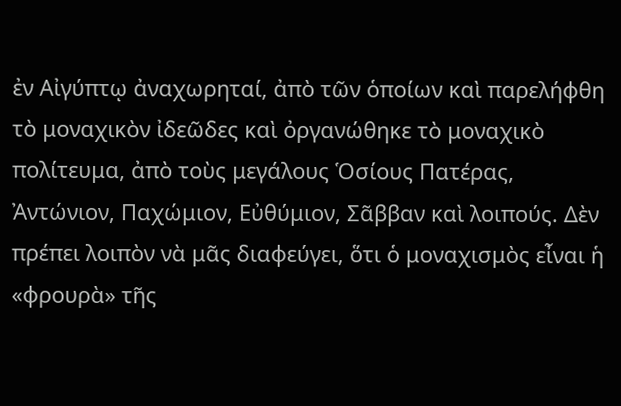ἐν Αἰγύπτῳ ἀναχωρηταί, ἀπὸ τῶν ὁποίων καὶ παρελήφθη τὸ μοναχικὸν ἰδεῶδες καὶ ὀργανώθηκε τὸ μοναχικὸ πολίτευμα, ἀπὸ τοὺς μεγάλους Ὁσίους Πατέρας, Ἀντώνιον, Παχώμιον, Εὐθύμιον, Σᾶββαν καὶ λοιπούς. Δὲν πρέπει λοιπὸν νὰ μᾶς διαφεύγει, ὅτι ὁ μοναχισμὸς εἶναι ἡ «φρουρὰ» τῆς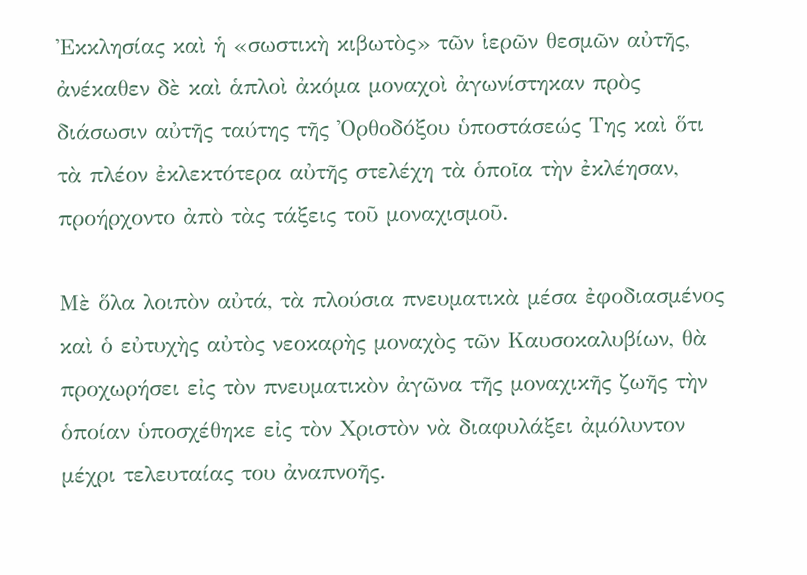Ἐκκλησίας καὶ ἡ «σωστικὴ κιβωτὸς» τῶν ἱερῶν θεσμῶν αὐτῆς, ἀνέκαθεν δὲ καὶ ἁπλοὶ ἀκόμα μοναχοὶ ἀγωνίστηκαν πρὸς διάσωσιν αὐτῆς ταύτης τῆς Ὀρθοδόξου ὑποστάσεώς Της καὶ ὅτι τὰ πλέον ἐκλεκτότερα αὐτῆς στελέχη τὰ ὁποῖα τὴν ἐκλέησαν, προήρχοντο ἀπὸ τὰς τάξεις τοῦ μοναχισμοῦ.

Μὲ ὅλα λοιπὸν αὐτά, τὰ πλούσια πνευματικὰ μέσα ἐφοδιασμένος καὶ ὁ εὐτυχὴς αὐτὸς νεοκαρὴς μοναχὸς τῶν Καυσοκαλυβίων, θὰ προχωρήσει εἰς τὸν πνευματικὸν ἀγῶνα τῆς μοναχικῆς ζωῆς τὴν ὁποίαν ὑποσχέθηκε εἰς τὸν Χριστὸν νὰ διαφυλάξει ἀμόλυντον μέχρι τελευταίας του ἀναπνοῆς.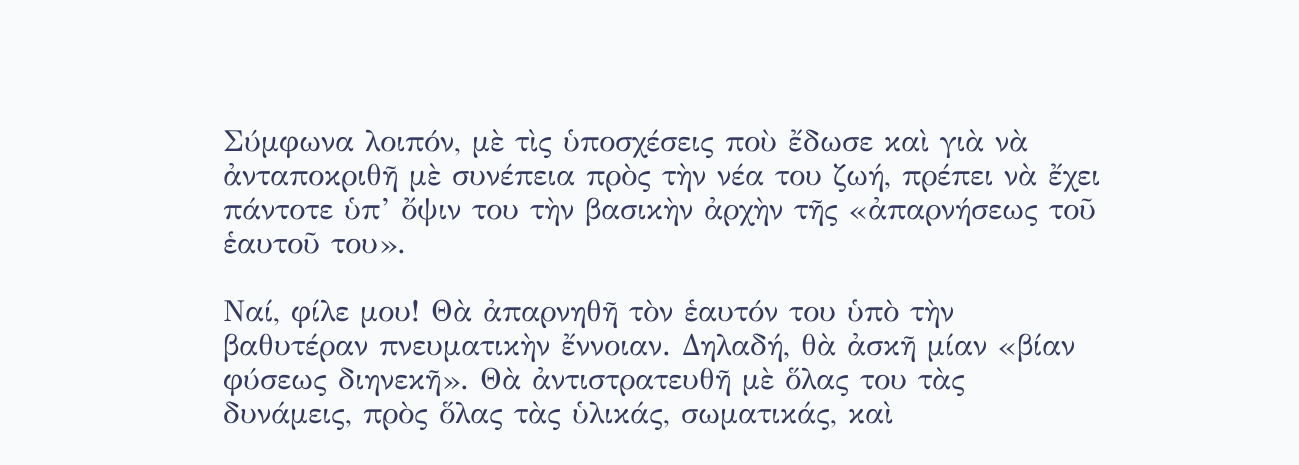Σύμφωνα λοιπόν, μὲ τὶς ὑποσχέσεις ποὺ ἔδωσε καὶ γιὰ νὰ ἀνταποκριθῆ μὲ συνέπεια πρὸς τὴν νέα του ζωή, πρέπει νὰ ἔχει πάντοτε ὑπ’ ὄψιν του τὴν βασικὴν ἀρχὴν τῆς «ἀπαρνήσεως τοῦ ἑαυτοῦ του».

Ναί, φίλε μου! Θὰ ἀπαρνηθῆ τὸν ἑαυτόν του ὑπὸ τὴν βαθυτέραν πνευματικὴν ἔννοιαν. Δηλαδή, θὰ ἀσκῆ μίαν «βίαν φύσεως διηνεκῆ». Θὰ ἀντιστρατευθῆ μὲ ὅλας του τὰς δυνάμεις, πρὸς ὅλας τὰς ὑλικάς, σωματικάς, καὶ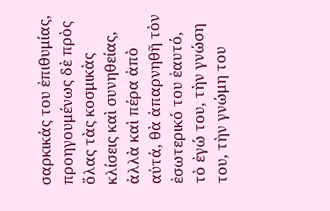σαρκικάς του ἐπιθυμίας, προηγουμένως δὲ πρὸς ὅλας τὰς κοσμικὰς κλίσεις καὶ συνηθείας, ἀλλὰ καὶ πέρα ἀπὸ αὐτά, θὰ ἀπαρνηθῆ τὸν ἐσωτερικό του ἑαυτό, τὸ ἐγώ του, τὴν γνώση του, τὴν γνώμη του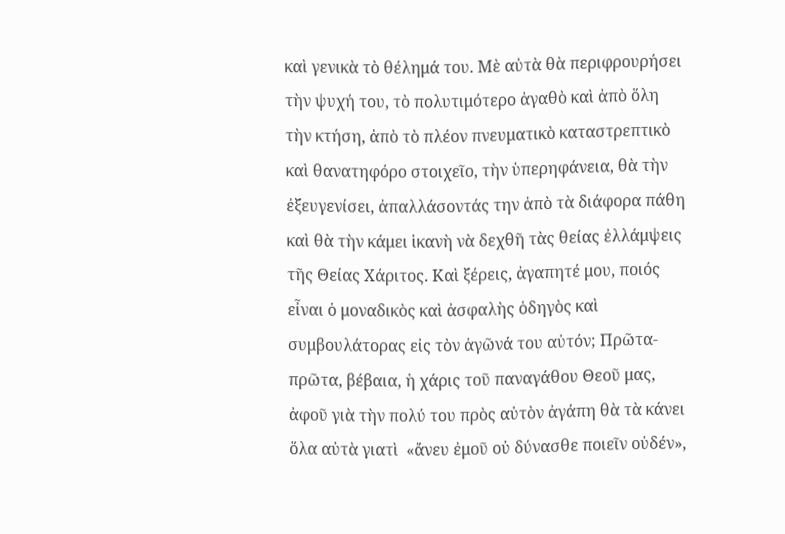καὶ γενικὰ τὸ θέλημά του. Μὲ αὐτὰ θὰ περιφρουρήσει τὴν ψυχή του, τὸ πολυτιμότερο ἀγαθὸ καὶ ἀπὸ ὅλη τὴν κτήση, ἀπὸ τὸ πλέον πνευματικὸ καταστρεπτικὸ καὶ θανατηφόρο στοιχεῖο, τὴν ὑπερηφάνεια, θὰ τὴν ἐξευγενίσει, ἀπαλλάσοντάς την ἀπὸ τὰ διάφορα πάθη καὶ θὰ τὴν κάμει ἱκανὴ νὰ δεχθῆ τὰς θείας ἐλλάμψεις τῆς Θείας Χάριτος. Καὶ ξέρεις, ἀγαπητέ μου, ποιός εἶναι ὁ μοναδικὸς καὶ ἀσφαλὴς ὁδηγὸς καὶ συμβουλάτορας εἰς τὸν ἀγῶνά του αὐτόν; Πρῶτα-πρῶτα, βέβαια, ἡ χάρις τοῦ παναγάθου Θεοῦ μας, ἀφοῦ γιὰ τὴν πολύ του πρὸς αὐτὸν ἀγάπη θὰ τὰ κάνει ὅλα αὐτὰ γιατὶ  «ἄνευ ἐμοῦ οὐ δύνασθε ποιεῖν οὐδέν»,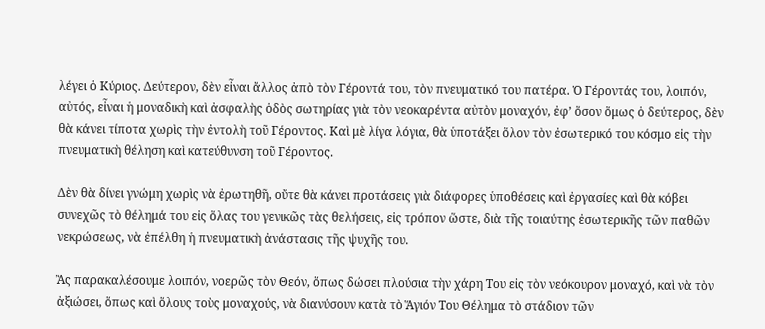λέγει ὁ Κύριος. Δεύτερον, δὲν εἶναι ἄλλος ἀπὸ τὸν Γέροντά του, τὸν πνευματικό του πατέρα. Ὁ Γέροντάς του, λοιπόν, αὐτός, εἶναι ἡ μοναδικὴ καὶ ἀσφαλὴς ὁδὸς σωτηρίας γιὰ τὸν νεοκαρέντα αὐτὸν μοναχόν, ἐφ’ ὅσον ὅμως ὁ δεύτερος, δὲν θὰ κάνει τίποτα χωρὶς τὴν ἐντολὴ τοῦ Γέροντος. Καὶ μὲ λίγα λόγια, θὰ ὑποτάξει ὅλον τὸν ἐσωτερικό του κόσμο εἰς τὴν πνευματικὴ θέληση καὶ κατεύθυνση τοῦ Γέροντος.

Δὲν θὰ δίνει γνώμη χωρὶς νὰ ἐρωτηθῆ, οὔτε θὰ κάνει προτάσεις γιὰ διάφορες ὑποθέσεις καὶ ἐργασίες καὶ θὰ κόβει συνεχῶς τὸ θέλημά του εἰς ὅλας του γενικῶς τὰς θελήσεις, εἰς τρόπον ὥστε, διὰ τῆς τοιαύτης ἐσωτερικῆς τῶν παθῶν νεκρώσεως, νὰ ἐπέλθη ἡ πνευματικὴ ἀνάστασις τῆς ψυχῆς του.

Ἂς παρακαλέσουμε λοιπόν, νοερῶς τὸν Θεόν, ὅπως δώσει πλούσια τὴν χάρη Του εἰς τὸν νεόκουρον μοναχό, καὶ νὰ τὸν ἀξιώσει, ὅπως καὶ ὅλους τοὺς μοναχούς, νὰ διανύσουν κατὰ τὸ Ἅγιόν Του Θέλημα τὸ στάδιον τῶν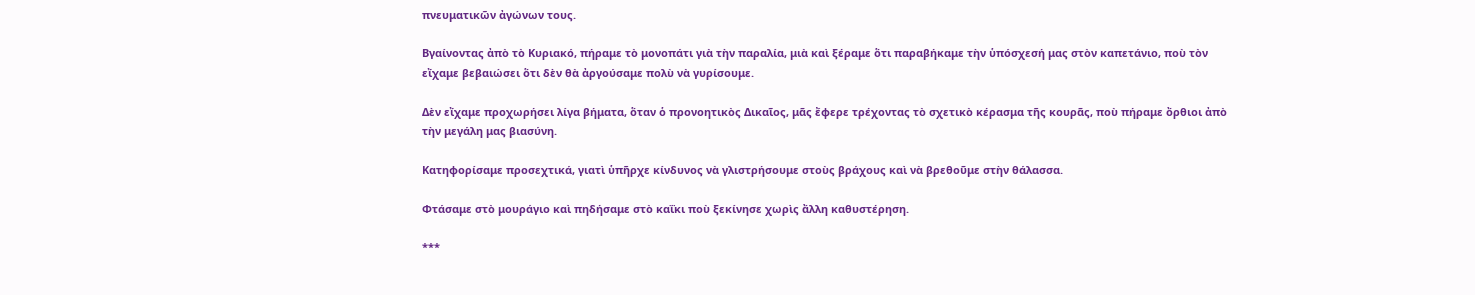πνευματικῶν ἀγώνων τους.

Βγαίνοντας ἀπὸ τὸ Κυριακό, πήραμε τὸ μονοπάτι γιὰ τὴν παραλία, μιὰ καὶ ξέραμε ὅτι παραβήκαμε τὴν ὑπόσχεσή μας στὸν καπετάνιο, ποὺ τὸν εἴχαμε βεβαιώσει ὅτι δὲν θὰ ἀργούσαμε πολὺ νὰ γυρίσουμε.

Δὲν εἴχαμε προχωρήσει λίγα βήματα, ὅταν ὁ προνοητικὸς Δικαῖος, μᾶς ἔφερε τρέχοντας τὸ σχετικὸ κέρασμα τῆς κουρᾶς, ποὺ πήραμε ὄρθιοι ἀπὸ τὴν μεγάλη μας βιασύνη.

Κατηφορίσαμε προσεχτικά, γιατὶ ὑπῆρχε κίνδυνος νὰ γλιστρήσουμε στοὺς βράχους καὶ νὰ βρεθοῦμε στὴν θάλασσα.

Φτάσαμε στὸ μουράγιο καὶ πηδήσαμε στὸ καΐκι ποὺ ξεκίνησε χωρὶς ἄλλη καθυστέρηση.

***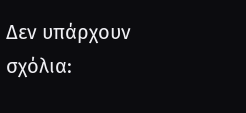Δεν υπάρχουν σχόλια: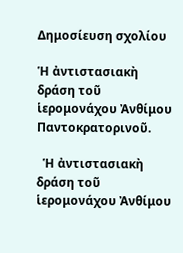Δημοσίευση σχολίου

Ἡ ἀντιστασιακὴ δράση τοῦ ἱερομονάχου Ἀνθίμου Παντοκρατορινοῦ.

  Ἡ ἀντιστασιακὴ δράση τοῦ ἱερομονάχου Ἀνθίμου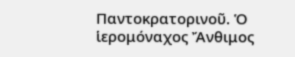Παντοκρατορινοῦ. Ὁ ἱερομόναχος Ἄνθιμος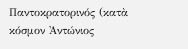Παντοκρατορινός (κατὰ κόσμον Ἀντώνιος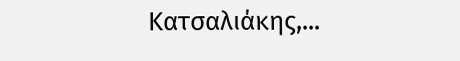Κατσαλιάκης,...